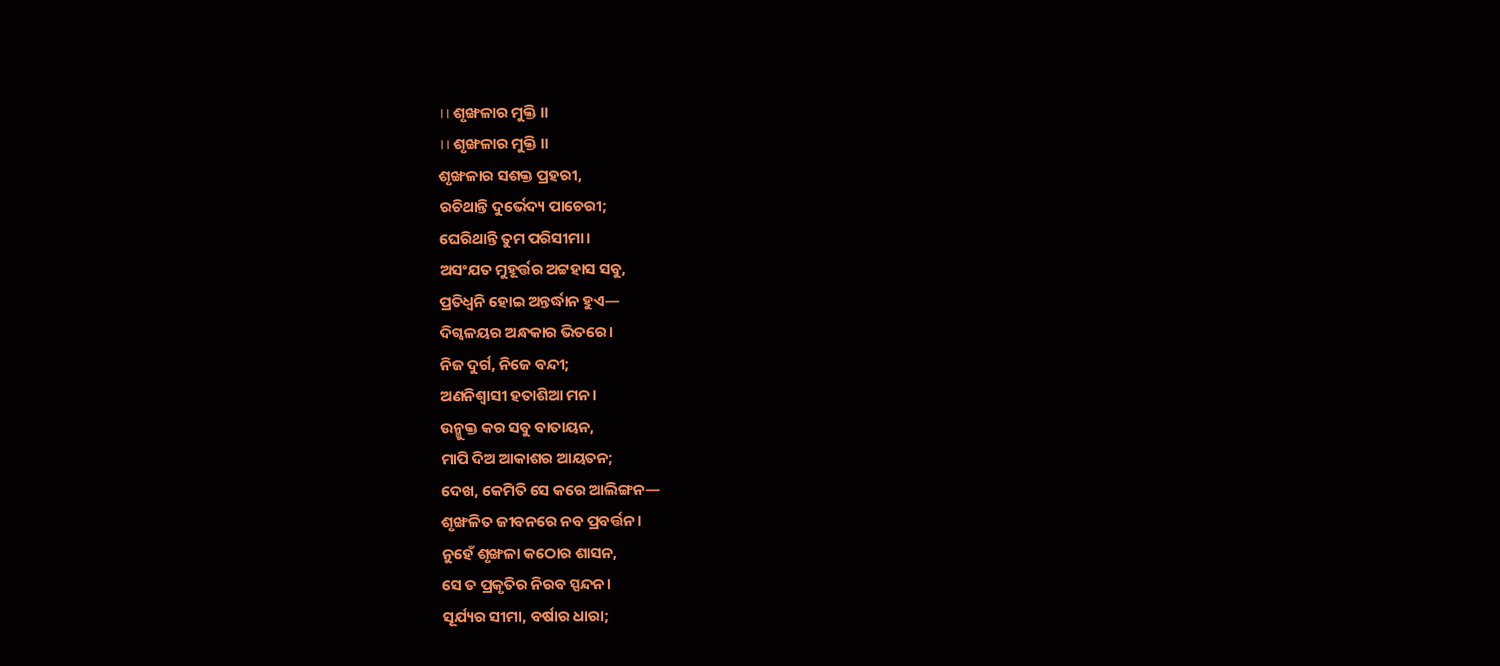।। ଶୃଙ୍ଖଳାର ମୁକ୍ତି ।।
।। ଶୃଙ୍ଖଳାର ମୁକ୍ତି ।।
ଶୃଙ୍ଖଳାର ସଶକ୍ତ ପ୍ରହରୀ,
ରଚିଥାନ୍ତି ଦୁର୍ଭେଦ୍ୟ ପାଚେରୀ;
ଘେରିଥାନ୍ତି ତୁମ ପରିସୀମା।
ଅସଂଯତ ମୁହୂର୍ତ୍ତର ଅଟ୍ଟହାସ ସବୁ,
ପ୍ରତିଧ୍ଵନି ହୋଇ ଅନ୍ତର୍ଦ୍ଧାନ ହୁଏ—
ଦିଗ୍ବଳୟର ଅନ୍ଧକାର ଭିତରେ।
ନିଜ ଦୁର୍ଗ, ନିଜେ ବନ୍ଦୀ;
ଅଣନିଶ୍ୱାସୀ ହତାଶିଆ ମନ।
ଉନ୍ମୁକ୍ତ କର ସବୁ ବାତାୟନ,
ମାପି ଦିଅ ଆକାଶର ଆୟତନ;
ଦେଖ, କେମିତି ସେ କରେ ଆଲିଙ୍ଗନ—
ଶୃଙ୍ଖଳିତ ଜୀବନରେ ନବ ପ୍ରବର୍ତ୍ତନ।
ନୁହେଁ ଶୃଙ୍ଖଳା କଠୋର ଶାସନ,
ସେ ତ ପ୍ରକୃତିର ନିରବ ସ୍ପନ୍ଦନ।
ସୂର୍ଯ୍ୟର ସୀମା, ବର୍ଷାର ଧାରା;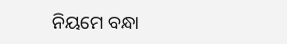ନିୟମେ ବନ୍ଧା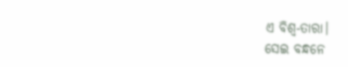ଏ ବିଶ୍ୱ-ତାରା।
ସେଇ ବନ୍ଧନେ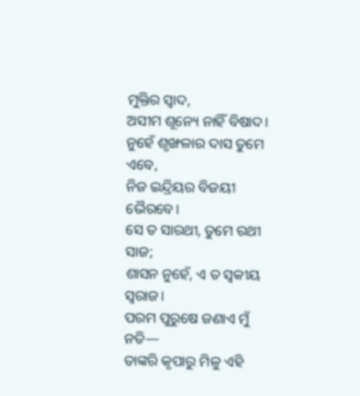ମୁକ୍ତିର ସ୍ୱାଦ,
ଅସୀମ ଶୂନ୍ୟେ ନାହିଁ ବିଷାଦ।
ନୁହେଁ ଶୃଙ୍ଖଳାର ଦାସ ତୁମେ ଏବେ,
ନିଜ ଇନ୍ଦ୍ରିୟର ବିଜୟୀ ଭୈରବେ।
ସେ ତ ସାରଥୀ, ତୁମେ ରଥୀ ସାଜ;
ଶାସନ ନୁହେଁ, ଏ ତ ସ୍ଵକୀୟ ସ୍ଵରାଜ।
ପରମ ପୁରୁଷେ ଜଣାଏ ମୁଁ ନତି—
ତାଙ୍କରି କୃପାରୁ ମିଳୁ ଏହି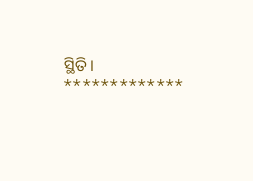ସ୍ଥିତି।
*************